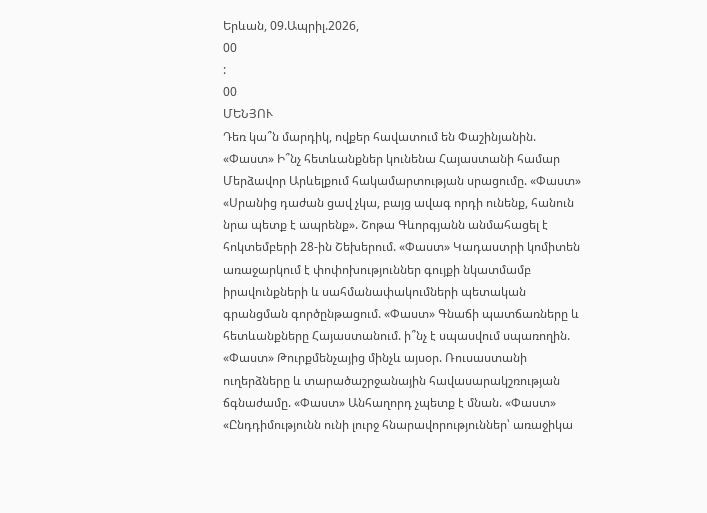Երևան, 09.Ապրիլ.2026,
00
:
00
ՄԵՆՅՈՒ
Դեռ կա՞ն մարդիկ, ովքեր հավատում են Փաշինյանին. «Փաստ» Ի՞նչ հետևանքներ կունենա Հայաստանի համար Մերձավոր Արևելքում հակամարտության սրացումը. «Փաստ» «Սրանից դաժան ցավ չկա, բայց ավագ որդի ունենք, հանուն նրա պետք է ապրենք». Շոթա Գևորգյանն անմահացել է հոկտեմբերի 28-ին Շեխերում. «Փաստ» Կադաստրի կոմիտեն առաջարկում է փոփոխություններ գույքի նկատմամբ իրավունքների և սահմանափակումների պետական գրանցման գործընթացում. «Փաստ» Գնաճի պատճառները և հետևանքները Հայաստանում. ի՞նչ է սպասվում սպառողին. «Փաստ» Թուրքմենչայից մինչև այսօր. Ռուսաստանի ուղերձները և տարածաշրջանային հավասարակշռության ճգնաժամը. «Փաստ» Անհաղորդ չպետք է մնան. «Փաստ» «Ընդդիմությունն ունի լուրջ հնարավորություններ՝ առաջիկա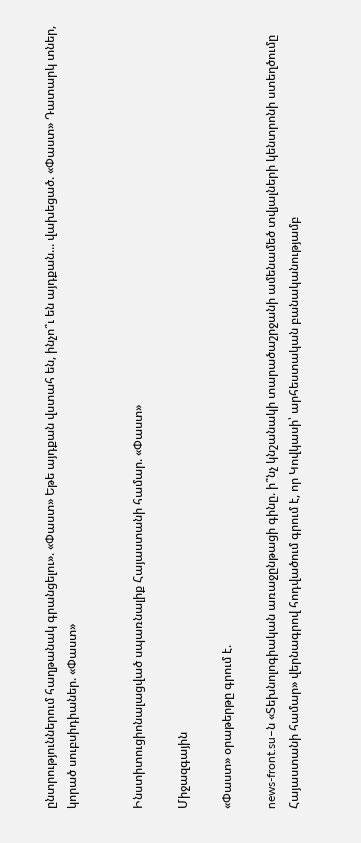ընտրություններում հաղթանակ գրանցելու». «Փաստ» Եթե այդքան վստահ են, ինչո՞ւ են այդքան... վախեցած. «Փաստ» Դատարկ տներ, կորած սուբսիդիաներ. «Փաստ»


Ինստիտուցիոնալացված սպառնալիք Հայաստանի համար. «Փաստ»

Միջազգային

«Փաստ» օրաթերթը գրում է.

news-front.su–ն «Տեխնոլոգիական առաջընթացի գինը. ի՞նչ կնշանակի տարածաշրջանի ամենամեծ տվյալների կենտրոնի ստեղծումը Հայաստանի համար» վերնագրով հոդվածում գրում է, որ Կովկասի՝ արհեստական բանականությամբ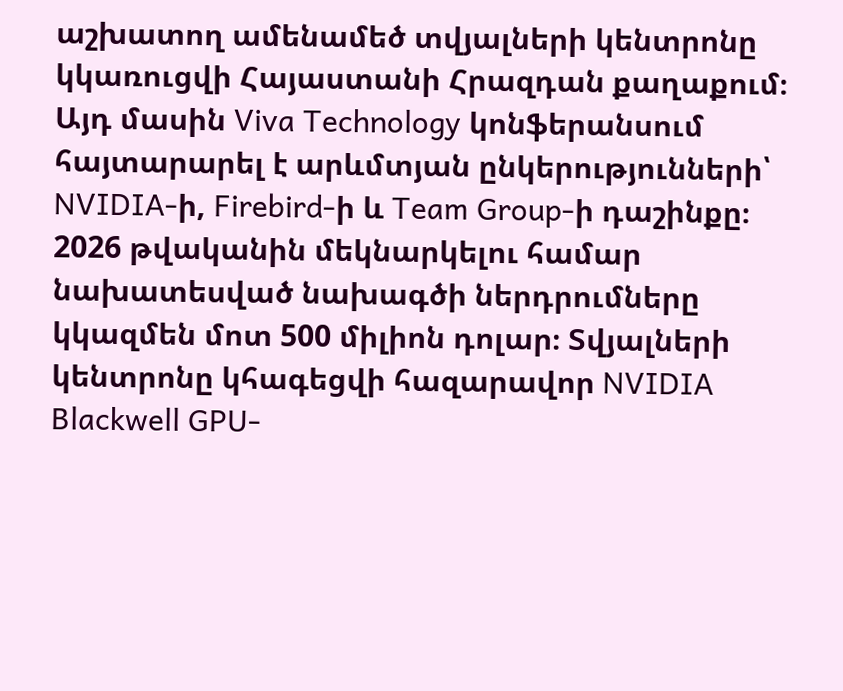աշխատող ամենամեծ տվյալների կենտրոնը կկառուցվի Հայաստանի Հրազդան քաղաքում։ Այդ մասին Viva Technology կոնֆերանսում հայտարարել է արևմտյան ընկերությունների՝ NVIDIA-ի, Firebird-ի և Team Group-ի դաշինքը։ 2026 թվականին մեկնարկելու համար նախատեսված նախագծի ներդրումները կկազմեն մոտ 500 միլիոն դոլար։ Տվյալների կենտրոնը կհագեցվի հազարավոր NVIDIA Blackwell GPU-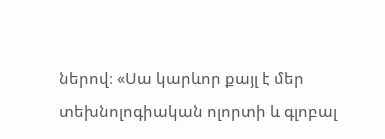ներով։ «Սա կարևոր քայլ է մեր տեխնոլոգիական ոլորտի և գլոբալ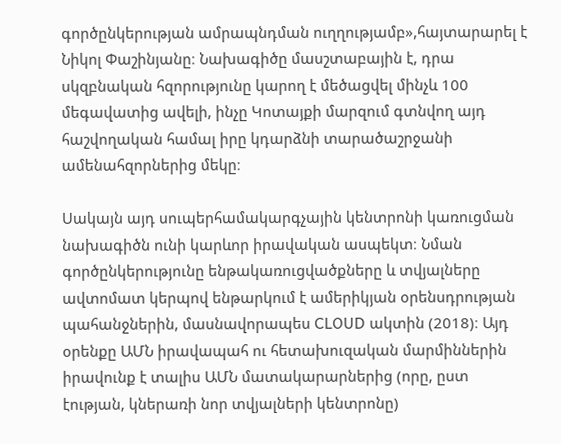գործընկերության ամրապնդման ուղղությամբ»,հայտարարել է Նիկոլ Փաշինյանը։ Նախագիծը մասշտաբային է, դրա սկզբնական հզորությունը կարող է մեծացվել մինչև 100 մեգավատից ավելի, ինչը Կոտայքի մարզում գտնվող այդ հաշվողական համալ իրը կդարձնի տարածաշրջանի ամենահզորներից մեկը։

Սակայն այդ սուպերհամակարգչային կենտրոնի կառուցման նախագիծն ունի կարևոր իրավական ասպեկտ։ Նման գործընկերությունը ենթակառուցվածքները և տվյալները ավտոմատ կերպով ենթարկում է ամերիկյան օրենսդրության պահանջներին, մասնավորապես CLOUD ակտին (2018)։ Այդ օրենքը ԱՄՆ իրավապահ ու հետախուզական մարմիններին իրավունք է տալիս ԱՄՆ մատակարարներից (որը, ըստ էության, կներառի նոր տվյալների կենտրոնը)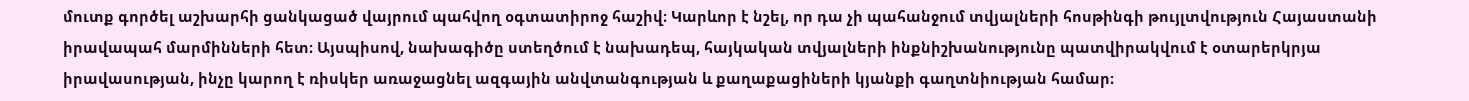մուտք գործել աշխարհի ցանկացած վայրում պահվող օգտատիրոջ հաշիվ։ Կարևոր է նշել, որ դա չի պահանջում տվյալների հոսթինգի թույլտվություն Հայաստանի իրավապահ մարմինների հետ։ Այսպիսով, նախագիծը ստեղծում է նախադեպ, հայկական տվյալների ինքնիշխանությունը պատվիրակվում է օտարերկրյա իրավասության, ինչը կարող է ռիսկեր առաջացնել ազգային անվտանգության և քաղաքացիների կյանքի գաղտնիության համար։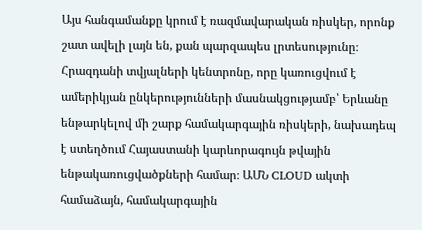Այս հանգամանքը կրում է ռազմավարական ռիսկեր, որոնք շատ ավելի լայն են, քան պարզապես լրտեսությունը։ Հրազդանի տվյալների կենտրոնը, որը կառուցվում է ամերիկյան ընկերությունների մասնակցությամբ՝ Երևանը ենթարկելով մի շարք համակարգային ռիսկերի, նախադեպ է ստեղծում Հայաստանի կարևորագույն թվային ենթակառուցվածքների համար։ ԱՄՆ CLOUD ակտի համաձայն, համակարգային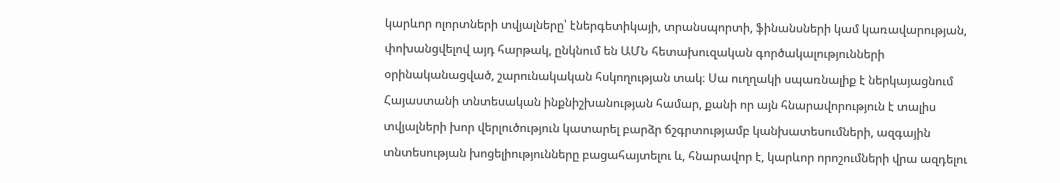կարևոր ոլորտների տվյալները՝ էներգետիկայի, տրանսպորտի, ֆինանսների կամ կառավարության, փոխանցվելով այդ հարթակ, ընկնում են ԱՄՆ հետախուզական գործակալությունների օրինականացված, շարունակական հսկողության տակ։ Սա ուղղակի սպառնալիք է ներկայացնում Հայաստանի տնտեսական ինքնիշխանության համար, քանի որ այն հնարավորություն է տալիս տվյալների խոր վերլուծություն կատարել բարձր ճշգրտությամբ կանխատեսումների, ազգային տնտեսության խոցելիությունները բացահայտելու և, հնարավոր է, կարևոր որոշումների վրա ազդելու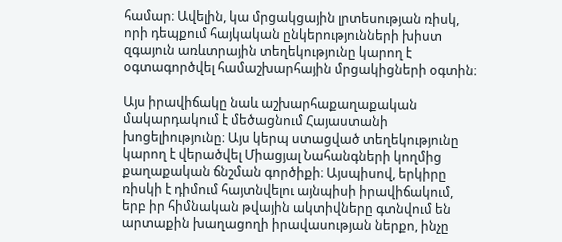համար։ Ավելին, կա մրցակցային լրտեսության ռիսկ, որի դեպքում հայկական ընկերությունների խիստ զգայուն առևտրային տեղեկությունը կարող է օգտագործվել համաշխարհային մրցակիցների օգտին։

Այս իրավիճակը նաև աշխարհաքաղաքական մակարդակում է մեծացնում Հայաստանի խոցելիությունը։ Այս կերպ ստացված տեղեկությունը կարող է վերածվել Միացյալ Նահանգների կողմից քաղաքական ճնշման գործիքի։ Այսպիսով, երկիրը ռիսկի է դիմում հայտնվելու այնպիսի իրավիճակում, երբ իր հիմնական թվային ակտիվները գտնվում են արտաքին խաղացողի իրավասության ներքո, ինչը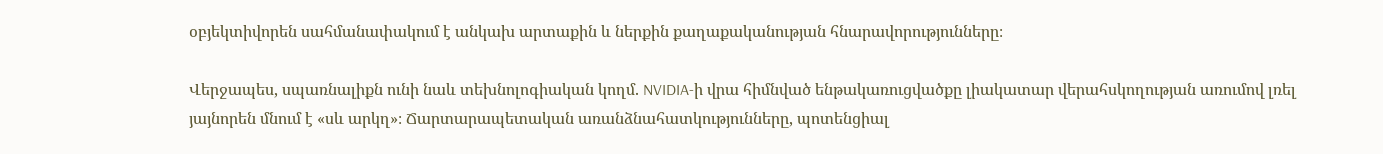օբյեկտիվորեն սահմանափակում է անկախ արտաքին և ներքին քաղաքականության հնարավորությունները։

Վերջապես, սպառնալիքն ունի նաև տեխնոլոգիական կողմ. NVIDIA-ի վրա հիմնված ենթակառուցվածքը լիակատար վերահսկողության առումով լռել յայնորեն մնում է «սև արկղ»։ Ճարտարապետական առանձնահատկությունները, պոտենցիալ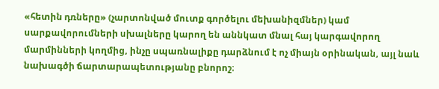«հետին դռները» (չարտոնված մուտք գործելու մեխանիզմներ) կամ սարքավորումների սխալները կարող են աննկատ մնալ հայ կարգավորող մարմինների կողմից, ինչը սպառնալիքը դարձնում է ոչ միայն օրինական, այլ նաև նախագծի ճարտարապետությանը բնորոշ։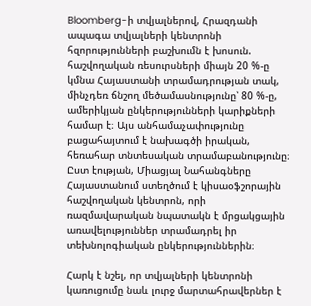Bloomberg-ի տվյալներով, Հրազդանի ապագա տվյալների կենտրոնի հզորությունների բաշխումն է խոսուն. հաշվողական ռեսուրսների միայն 20 %-ը կմնա Հայաստանի տրամադրության տակ, մինչդեռ ճնշող մեծամասնությունը՝ 80 %-ը, ամերիկյան ընկերությունների կարիքների համար է։ Այս անհամաչափությունը բացահայտում է նախագծի իրական, հեռահար տնտեսական տրամաբանությունը։ Ըստ էության, Միացյալ Նահանգները Հայաստանում ստեղծում է կիսաօֆշորային հաշվողական կենտրոն, որի ռազմավարական նպատակն է մրցակցային առավելություններ տրամադրել իր տեխնոլոգիական ընկերություններին։

Հարկ է նշել, որ տվյալների կենտրոնի կառուցումը նաև լուրջ մարտահրավերներ է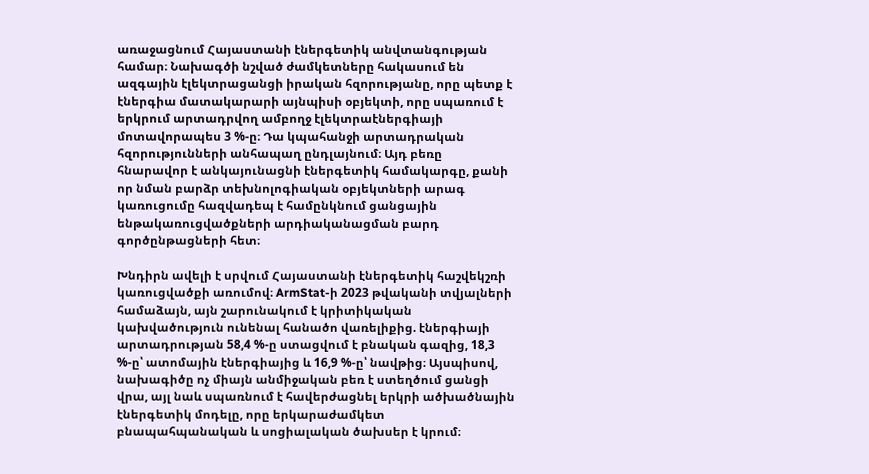առաջացնում Հայաստանի էներգետիկ անվտանգության համար։ Նախագծի նշված ժամկետները հակասում են ազգային էլեկտրացանցի իրական հզորությանը, որը պետք է էներգիա մատակարարի այնպիսի օբյեկտի, որը սպառում է երկրում արտադրվող ամբողջ էլեկտրաէներգիայի մոտավորապես 3 %-ը։ Դա կպահանջի արտադրական հզորությունների անհապաղ ընդլայնում։ Այդ բեռը հնարավոր է անկայունացնի էներգետիկ համակարգը, քանի որ նման բարձր տեխնոլոգիական օբյեկտների արագ կառուցումը հազվադեպ է համընկնում ցանցային ենթակառուցվածքների արդիականացման բարդ գործընթացների հետ։

Խնդիրն ավելի է սրվում Հայաստանի էներգետիկ հաշվեկշռի կառուցվածքի առումով։ ArmStat-ի 2023 թվականի տվյալների համաձայն, այն շարունակում է կրիտիկական կախվածություն ունենալ հանածո վառելիքից. էներգիայի արտադրության 58,4 %-ը ստացվում է բնական գազից, 18,3 %-ը՝ ատոմային էներգիայից և 16,9 %-ը՝ նավթից։ Այսպիսով, նախագիծը ոչ միայն անմիջական բեռ է ստեղծում ցանցի վրա, այլ նաև սպառնում է հավերժացնել երկրի ածխածնային էներգետիկ մոդելը, որը երկարաժամկետ բնապահպանական և սոցիալական ծախսեր է կրում։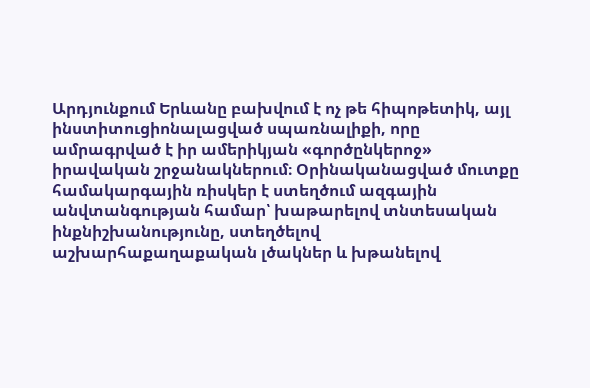Արդյունքում Երևանը բախվում է ոչ թե հիպոթետիկ, այլ ինստիտուցիոնալացված սպառնալիքի, որը ամրագրված է իր ամերիկյան «գործընկերոջ» իրավական շրջանակներում։ Օրինականացված մուտքը համակարգային ռիսկեր է ստեղծում ազգային անվտանգության համար՝ խաթարելով տնտեսական ինքնիշխանությունը, ստեղծելով աշխարհաքաղաքական լծակներ և խթանելով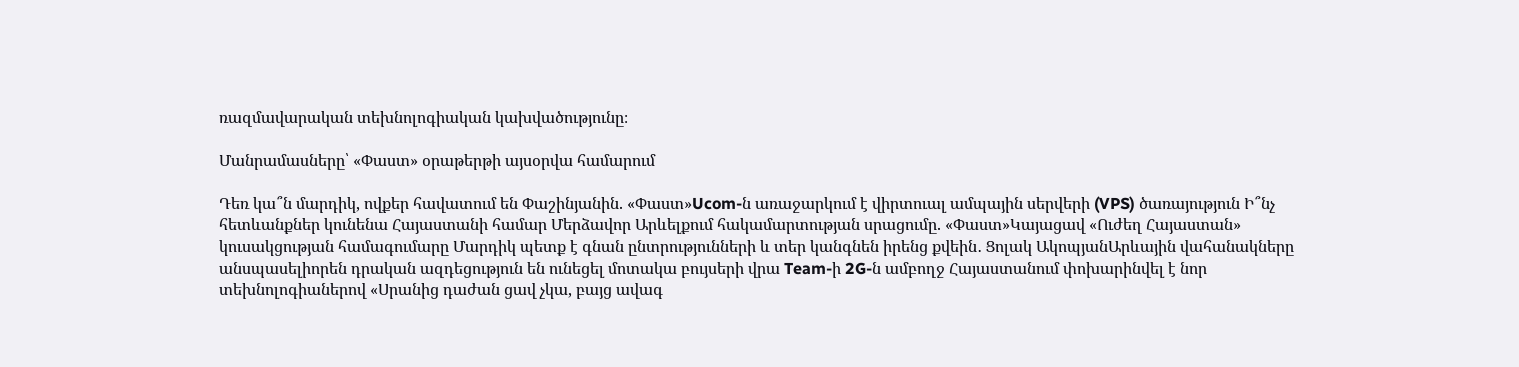ռազմավարական տեխնոլոգիական կախվածությունը։

Մանրամասները՝ «Փաստ» օրաթերթի այսօրվա համարում

Դեռ կա՞ն մարդիկ, ովքեր հավատում են Փաշինյանին. «Փաստ»Ucom-ն առաջարկում է վիրտուալ ամպային սերվերի (VPS) ծառայություն Ի՞նչ հետևանքներ կունենա Հայաստանի համար Մերձավոր Արևելքում հակամարտության սրացումը. «Փաստ»Կայացավ «Ուժեղ Հայաստան» կուսակցության համագումարը Մարդիկ պետք է գնան ընտրությունների և տեր կանգնեն իրենց քվեին․ Ցոլակ ԱկոպյանԱրևային վահանակները անսպասելիորեն դրական ազդեցություն են ունեցել մոտակա բույսերի վրա Team-ի 2G-ն ամբողջ Հայաստանում փոխարինվել է նոր տեխնոլոգիաներով «Սրանից դաժան ցավ չկա, բայց ավագ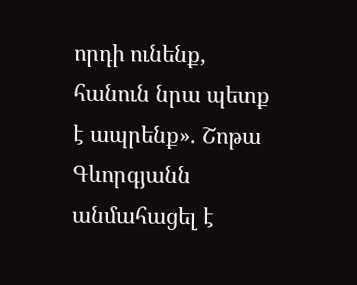որդի ունենք, հանուն նրա պետք է ապրենք». Շոթա Գևորգյանն անմահացել է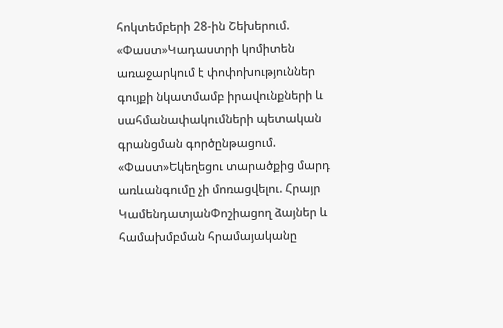հոկտեմբերի 28-ին Շեխերում. «Փաստ»Կադաստրի կոմիտեն առաջարկում է փոփոխություններ գույքի նկատմամբ իրավունքների և սահմանափակումների պետական գրանցման գործընթացում. «Փաստ»Եկեղեցու տարածքից մարդ առևանգումը չի մոռացվելու. Հրայր ԿամենդատյանՓոշիացող ձայներ և համախմբման հրամայականը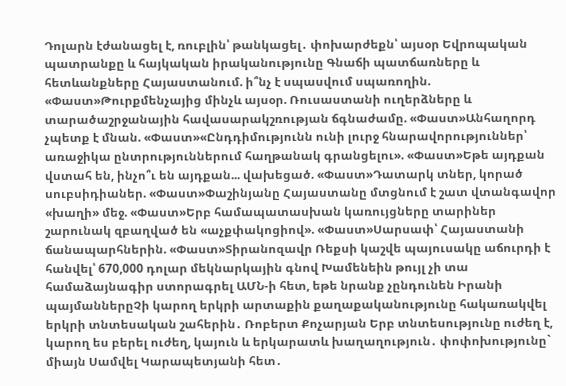Դոլարն էժանացել է, ռուբլին՝ թանկացել․ փոխարժեքն՝ այսօր Եվրոպական պատրանքը և հայկական իրականությունը Գնաճի պատճառները և հետևանքները Հայաստանում. ի՞նչ է սպասվում սպառողին. «Փաստ»Թուրքմենչայից մինչև այսօր. Ռուսաստանի ուղերձները և տարածաշրջանային հավասարակշռության ճգնաժամը. «Փաստ»Անհաղորդ չպետք է մնան. «Փաստ»«Ընդդիմությունն ունի լուրջ հնարավորություններ՝ առաջիկա ընտրություններում հաղթանակ գրանցելու». «Փաստ»Եթե այդքան վստահ են, ինչո՞ւ են այդքան... վախեցած. «Փաստ»Դատարկ տներ, կորած սուբսիդիաներ. «Փաստ»Փաշինյանը Հայաստանը մտցնում է շատ վտանգավոր «խաղի» մեջ. «Փաստ»Երբ համապատասխան կառույցները տարիներ շարունակ զբաղված են «աչքփակոցիով». «Փաստ»Սարսափ՝ Հայաստանի ճանապարհներին. «Փաստ»Տիրանոզավր Ռեքսի կաշվե պայուսակը աճուրդի է հանվել՝ 670,000 դոլար մեկնարկային գնով Խամենեին թույլ չի տա համաձայնագիր ստորագրել ԱՄՆ-ի հետ, եթե նրանք չընդունեն Իրանի պայմաններըՉի կարող երկրի արտաքին քաղաքականությունը հակառակվել երկրի տնտեսական շահերին․ Ռոբերտ Քոչարյան Երբ տնտեսությունը ուժեղ է, կարող ես բերել ուժեղ, կայուն և երկարատև խաղաղություն․ փոփոխությունը` միայն Սամվել Կարապետյանի հետ․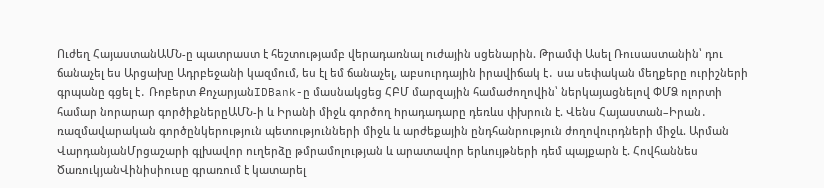Ուժեղ ՀայաստանԱՄՆ-ը պատրաստ է հեշտությամբ վերադառնալ nւժային սցենարին. Թրամփ Ասել Ռուսաստանին՝ դու ճանաչել ես Արցախը Ադրբեջանի կազմում, ես էլ եմ ճանաչել, աբսուրդային իրավիճակ է․ սա սեփական մեղքերը ուրիշների գրպանը գցել է․ Ռոբերտ ՔոչարյանIDBank-ը մասնակցեց ՀԲՄ մարզային համաժողովին՝ ներկայացնելով ՓՄՁ ոլորտի համար նորարար գործիքներըԱՄՆ-ի և Իրանի միջև գործող hրադադարը դեռևս փխրուն է. Վենս Հայաստան–Իրան․ ռազմավարական գործընկերություն պետությունների միջև և արժեքային ընդհանրություն ժողովուրդների միջև. Արման ՎարդանյանՄրցաշարի գլխավոր ուղերձը թմրամոլության և արատավոր երևույթների դեմ պայքարն է. Հովհաննես ԾառուկյանՎինիսիուսը գրառում է կատարել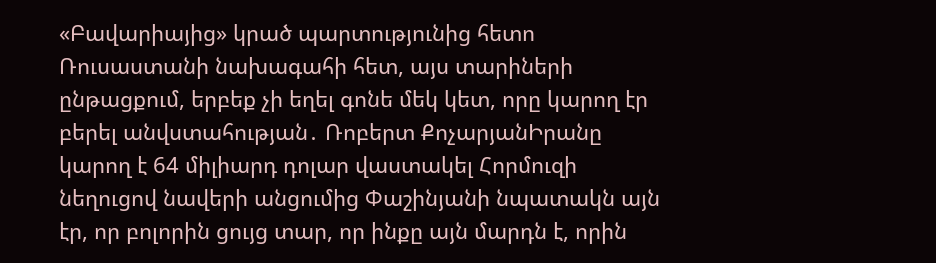«Բավարիայից» կրած պարտությունից հետո Ռուսաստանի նախագահի հետ, այս տարիների ընթացքում, երբեք չի եղել գոնե մեկ կետ, որը կարող էր բերել անվստահության․ Ռոբերտ ՔոչարյանԻրանը կարող է 64 միլիարդ դոլար վաստակել Հորմուզի նեղուցով նավերի անցումից Փաշինյանի նպատակն այն էր, որ բոլորին ցույց տար, որ ինքը այն մարդն է, որին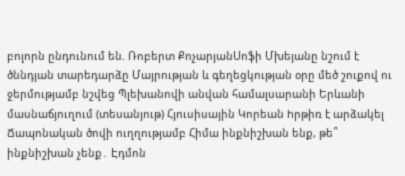բոլորն ընդունում են. Ռոբերտ ՔոչարյանՍոֆի Մխեյանը նշում է ծննդյան տարեդարձը Մայրության և գեղեցկության օրը մեծ շուքով ու ջերմությամբ նշվեց Պլեխանովի անվան համալսարանի Երևանի մասնաճյուղում (տեսանյութ) Հյուսիսային Կորեան hրթիռ է արձակել Ճապոնական ծովի ուղղությամբ Հիմա ինքնիշխան ենք, թե՞ ինքնիշխան չենք․ Էդմոն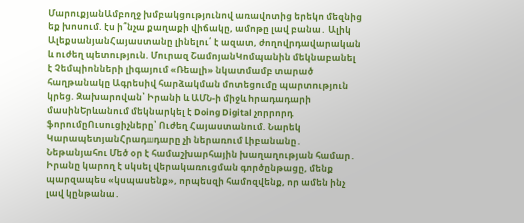ՄարուքյանԱմբողջ խմբակցությունով առավոտից երեկո մեզնից եք խոսում. էս ի՞նչա քաղաքի վիճակը, ամոթը լավ բանա․ Ալիկ ԱլեքսանյանՀայաստանը լինելու՛ է ազատ, ժողովրդավարական և ուժեղ պետություն. Մուրազ ՇամոյանԿոմպանին մեկնաբանել է Չեմպիոնների լիգայում «Ռեալի» նկատմամբ տարած հաղթանակը Ագրեuիվ հարձակման մոտեցումը պարտnւթյուն կրեց. Զախարովան՝ Իրանի և ԱՄՆ-ի միջև hրադադարի մասինԵրևանում մեկնարկել է Doing Digital չորրորդ ֆորումըՈւսուցիչները՝ Ուժեղ Հայաստանում. Նարեկ ԿարապետյանՀրադшդարը չի ներառում Լիբանանը․ Նեթանյահու Մեծ օր է համաշխարհային խաղաղության համար․ Իրանը կարող է սկսել վերակառուցման գործընթացը, մենք պարզապես «կսպասենք», որպեսզի համոզվենք, որ ամեն ինչ լավ կընթանա․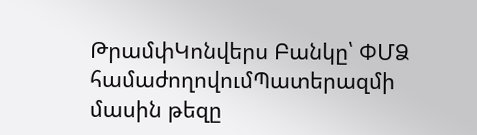ԹրամփԿոնվերս Բանկը՝ ՓՄՁ համաժողովումՊատերազմի մասին թեզը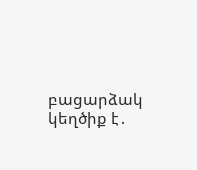բացարձակ կեղծիք է․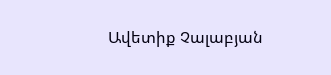Ավետիք Չալաբյան